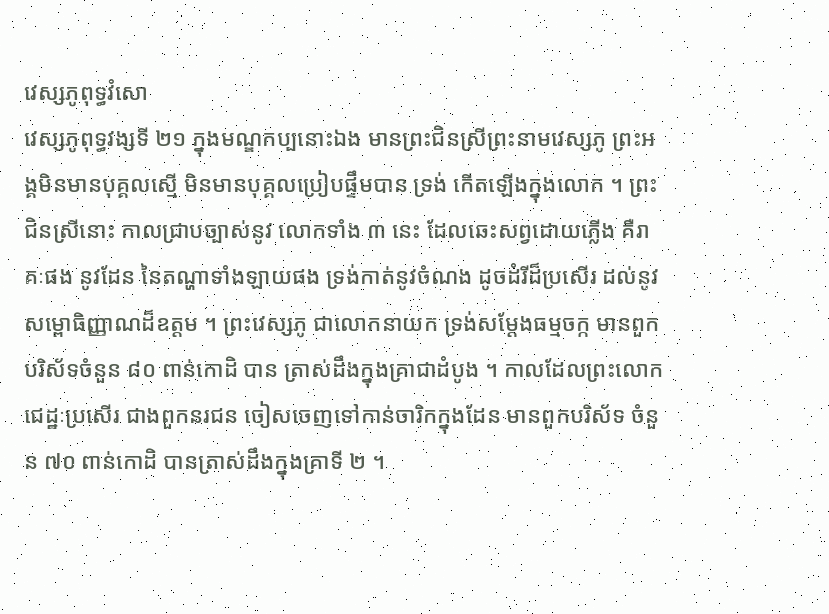វេស្សភូពុទ្ធវំសោ
វេស្សភូពុទ្ធវង្សទី ២១ ក្នុងមណ្ឌកប្បនោះឯង មានព្រះជិនស្រីព្រះនាមវេស្សភូ ព្រះអង្គមិនមានបុគ្គលស្មើ មិនមានបុគ្គលប្រៀបផ្ទឹមបាន ទ្រង់ កើតឡើងក្នុងលោក ។ ព្រះជិនស្រីនោះ កាលជ្រាបច្បាស់នូវ លោកទាំង ៣ នេះ ដែលឆេះសព្វដោយភ្លើង គឺរាគៈផង នូវដែន នៃតណ្ហាទាំងឡាយផង ទ្រង់កាត់នូវចំណង ដូចដំរីដ៏ប្រសើរ ដល់នូវសម្ពោធិញ្ញាណដ៏ឧត្តម ។ ព្រះវេស្សភូ ជាលោកនាយក ទ្រង់សម្តែងធម្មចក្ក មានពួកបរិស័ទចំនួន ៨០ ពាន់កោដិ បាន ត្រាស់ដឹងក្នុងគ្រាជាដំបូង ។ កាលដែលព្រះលោកជេដ្ឋៈប្រសើរ ជាងពួកនរជន ចៀសចេញទៅកាន់ចារិកក្នុងដែន មានពួកបរិស័ទ ចំនួន ៧០ ពាន់កោដិ បានត្រាស់ដឹងក្នុងគ្រាទី ២ ។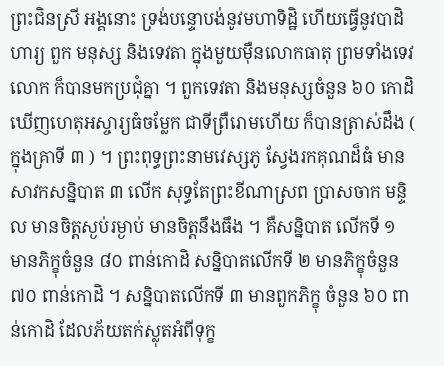ព្រះជិនស្រី អង្គនោះ ទ្រង់បន្ទោបង់នូវមហាទិដ្ឋិ ហើយធ្វើនូវបាដិហារ្យ ពួក មនុស្ស និងទេវតា ក្នុងមួយម៉ឺនលោកធាតុ ព្រមទាំងទេវលោក ក៏បានមកប្រជុំគ្នា ។ ពួកទេវតា និងមនុស្សចំនួន ៦០ កោដិ ឃើញហេតុអស្ចារ្យធំចម្លែក ជាទីព្រឺរោមហើយ ក៏បានត្រាស់ដឹង ( ក្នុងគ្រាទី ៣ ) ។ ព្រះពុទ្ធព្រះនាមវេស្សភូ ស្វែងរកគុណដ៏ធំ មានសាវកសន្និបាត ៣ លើក សុទ្ធតែព្រះខីណាស្រព ប្រាសចាក មន្ទិល មានចិត្តស្ងប់រម្ងាប់ មានចិត្តនឹងធឹង ។ គឺសន្និបាត លើកទី ១ មានភិក្ខុចំនួន ៨០ ពាន់កោដិ សន្និបាតលើកទី ២ មានភិក្ខុចំនួន ៧០ ពាន់កោដិ ។ សន្និបាតលើកទី ៣ មានពួកភិក្ខុ ចំនួន ៦០ ពាន់កោដិ ដែលភ័យតក់ស្លុតអំពីទុក្ខ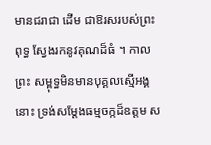មានជរាជា ដើម ជាឱរសរបស់ព្រះពុទ្ធ ស្វែងរកនូវគុណដ៏ធំ ។ កាលព្រះ សម្ពុទ្ធមិនមានបុគ្គលស្មើអង្គនោះ ទ្រង់សម្តែងធម្មចក្កដ៏ឧត្តម ស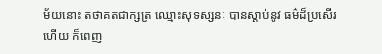ម័យនោះ តថាគតជាក្សត្រ ឈ្មោះសុទស្សនៈ បានស្តាប់នូវ ធម៌ដ៏ប្រសើរហើយ ក៏ពេញ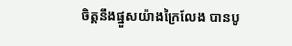ចិត្តនឹងផ្នួសយ៉ាងក្រៃលែង បានបូ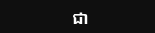ជា